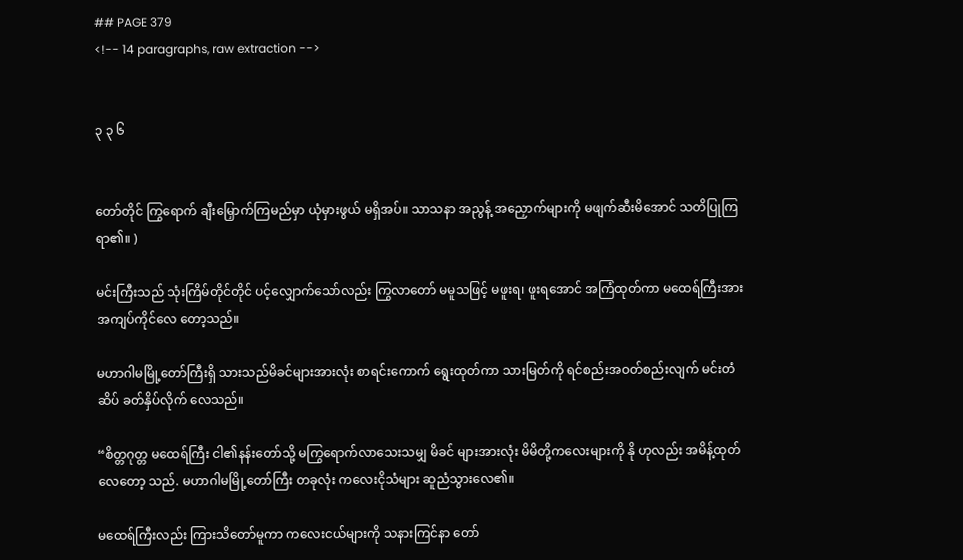## PAGE 379
<!-- 14 paragraphs, raw extraction -->


၃ ၃ ၆


တော်တိုင် ကြွရောက် ချီးမြှောက်ကြမည်မှာ ယုံမှားဖွယ် မရှိအပ်။ သာသနာ အညွန့် အညှောက်များကို မဖျက်ဆီးမိအောင် သတိပြုကြရာ၏။ )

မင်းကြီးသည် သုံးကြိမ်တိုင်တိုင် ပင့်လျှောက်သော်လည်း ကြွလာတော် မမူသဖြင့် မဖူးရ၊ ဖူးရအောင် အကြံထုတ်ကာ မထေရ်ကြီးအား အကျပ်ကိုင်လေ တော့သည်။

မဟာဂါမမြို့တော်ကြီးရှိ သားသည်မိခင်များအားလုံး စာရင်းကောက် ရွေးထုတ်ကာ သားမြတ်ကို ရင်စည်းအဝတ်စည်းလျက် မင်းတံဆိပ် ခတ်နှိပ်လိုက် လေသည်။

“စိတ္တဂုတ္တ မထေရ်ကြီး ငါ၏နန်းတော်သို့ မကြွရောက်လာသေးသမျှ မိခင် များအားလုံး မိမိတို့ကလေးများကို နို ဟုလည်း အမိန့်ထုတ်လေတော့ သည်. မဟာဂါမမြို့တော်ကြီး တခုလုံး ကလေးငိုသံများ ဆူညံသွားလေ၏။

မထေရ်ကြီးလည်း ကြားသိတော်မူကာ ကလေးငယ်များကို သနားကြင်နာ တော်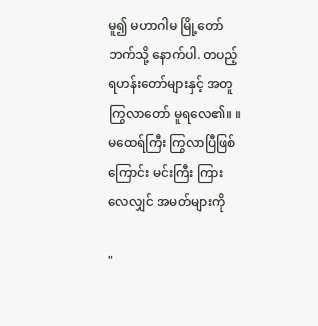မူ၍ မဟာဂါမ မြို့တော်ဘက်သို့ နောက်ပါ. တပည့် ရဟန်းတော်များနှင့် အတူ ကြွလာတော် မူရလေ၏။ ။ မထေရ်ကြီး ကြွလာပြီဖြစ်ကြောင်း မင်းကြီး ကြားလေလျှင် အမတ်များကို

"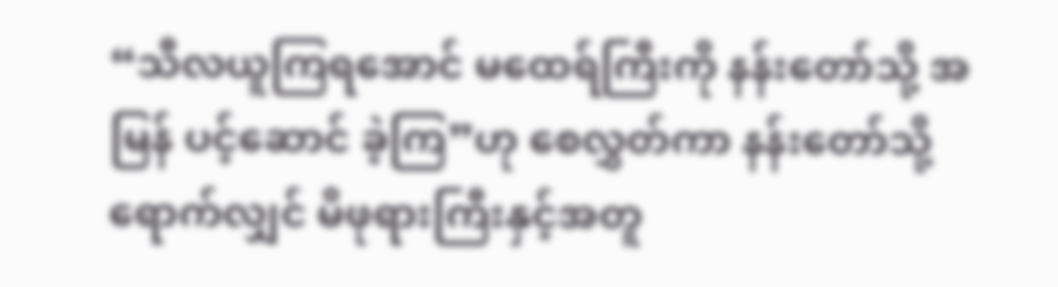“သီလယူကြရအောင် မထေရ်ကြီးကို နန်းတော်သို့ အမြန် ပင့်ဆောင် ခဲ့ကြ”ဟု စေလွှတ်ကာ နန်းတော်သို့ ရောက်လျှင် မိဖုရားကြီးနှင့်အတူ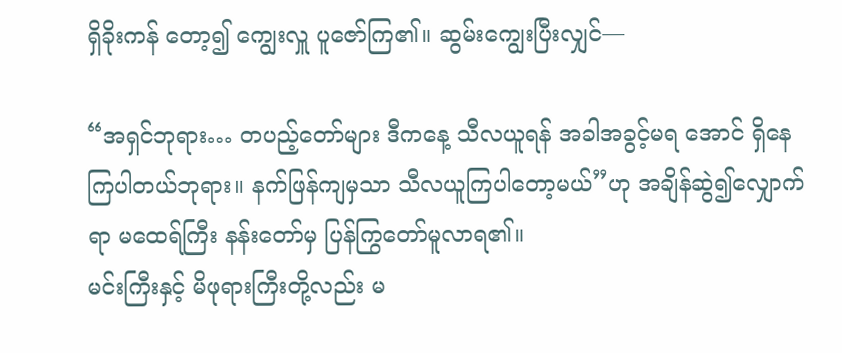ရှိခိုးကန် တော့၍ ကျွေးလှူ ပူဇော်ကြ၏။ ဆွမ်းကျွေးပြီးလျှင်—

“အရှင်ဘုရား… တပည့်တော်များ ဒီကနေ့ သီလယူရန် အခါအခွင့်မရ အောင် ရှိနေကြပါတယ်ဘုရား။ နက်ဖြန်ကျမှသာ သီလယူကြပါတော့မယ်”ဟု အချိန်ဆွဲ၍လျှောက်ရာ မထေရ်ကြီး နန်းတော်မှ ပြန်ကြွတော်မူလာရ၏။
မင်းကြီးနှင့် မိဖုရားကြီးတို့လည်း မ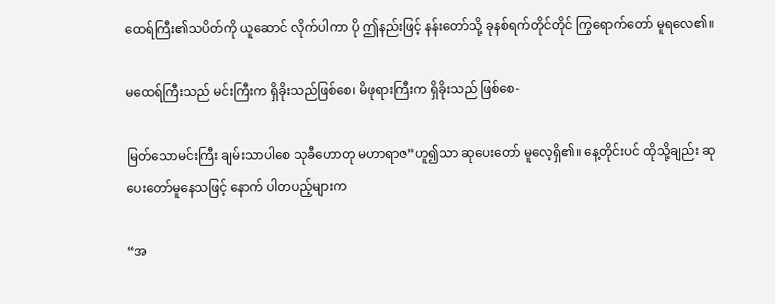ထေရ်ကြီး၏သပိတ်ကို ယူဆောင် လိုက်ပါကာ ပို ဤနည်းဖြင့် နန်းတော်သို့ ခုနစ်ရက်တိုင်တိုင် ကြွရောက်တော် မူရလေ၏။

မထေရ်ကြီးသည် မင်းကြီးက ရှိခိုးသည်ဖြစ်စေ၊ မိဖုရားကြီးက ရှိခိုးသည် ဖြစ်စေ-

မြတ်သောမင်းကြီး ချမ်းသာပါစေ သုခီဟောတု မဟာရာဇ”ဟူ၍သာ ဆုပေးတော် မူလေ့ရှိ၏။ နေ့တိုင်းပင် ထိုသို့ချည်း ဆုပေးတော်မူနေသဖြင့် နောက် ပါတပည့်များက

“အ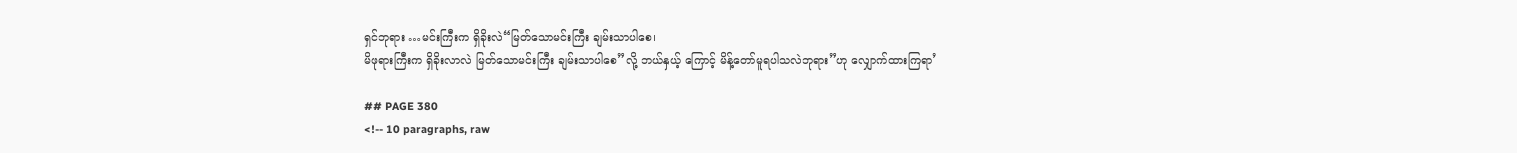ရှင်ဘုရား …မင်းကြီးက ရှိခိုးလဲ“မြတ်သောမင်းကြီး ချမ်းသာပါစေ၊
မိဖုရားကြီးက ရှိခိုးလာလဲ မြတ်သောမင်းကြီး ချမ်းသာပါစေ”လို့ ဘယ်နှယ့် ကြောင့် မိန့်တော်မူရပါသလဲဘုရား”ဟု လျှောက်ထားကြရာ’

## PAGE 380
<!-- 10 paragraphs, raw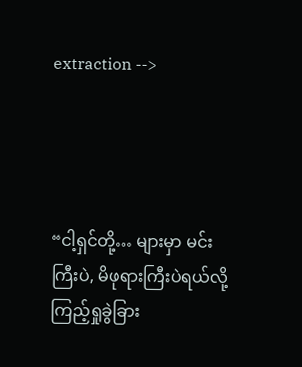extraction -->




“ငါ့ရှင်တို့… များမှာ မင်းကြီးပဲ, မိဖုရားကြီးပဲရယ်လို့ ကြည့်ရှုခွဲခြား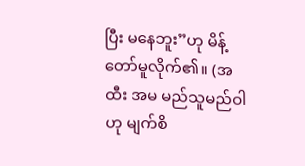ပြီး မနေဘူး”ဟု မိန့်တော်မူလိုက်၏။ (အထီး အမ မည်သူမည်ဝါဟု မျက်စိ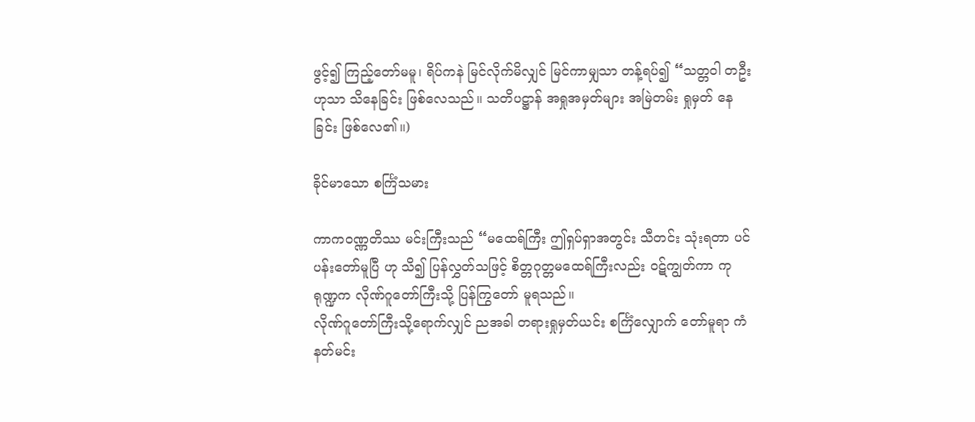ဖွင့်၍ ကြည့်တော်မမူ၊ ရိပ်ကနဲ မြင်လိုက်မိလျှင် မြင်ကာမျှသာ တန့်ရပ်၍ “သတ္တဝါ တဦး ဟုသာ သိနေခြင်း ဖြစ်လေသည်။ သတိပဋ္ဌာန် အရှုအမှတ်များ အမြဲတမ်း ရှုမှတ် နေခြင်း ဖြစ်လေ၏။)

ခိုင်မာသော စင်္ကြံသမား

ကာကဝဏ္ဏတိဿ မင်းကြီးသည် “မထေရ်ကြီး ဤရှပ်ရှာအတွင်း သီတင်း သုံးရတာ ပင်ပန်းတော်မူပြီ ဟု သိ၍ ပြန်လွှတ်သဖြင့် စိတ္တဂုတ္တမထေရ်ကြီးလည်း ဝဋ်ကျွတ်ကာ ကုရုဏ္ဍက လိုဏ်ဂူတော်ကြီးသို့ ပြန်ကြွတော် မူရသည်။
လိုဏ်ဂူတော်ကြီးသို့ရောက်လျှင် ညအခါ တရားရှုမှတ်ယင်း စင်္ကြံလျှောက် တော်မူရာ ကံ နတ်မင်း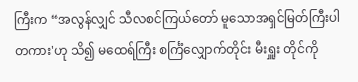ကြီးက “အလွန်လျှင် သီလစင်ကြယ်တော် မူသောအရှင်မြတ်ကြီးပါတကား'ဟု သိ၍ မထေရ်ကြီး စင်္ကြံလျှောက်တိုင်း မီးရှူး တိုင်ကို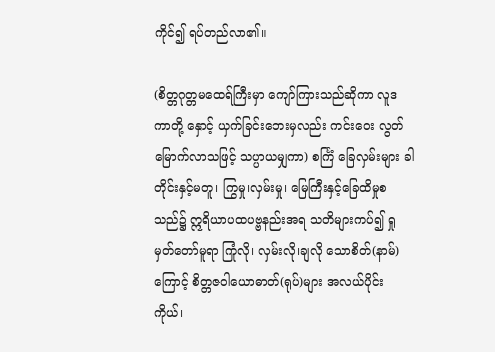ကိုင်၍ ရပ်တည်လာ၏။

(စိတ္တဂုတ္တမထေရ်ကြီးမှာ ကျော်ကြားသည်ဆိုကာ လူဒကာတို့ နှောင့် ယှက်ခြင်းဘေးမှလည်း ကင်းဝေး လွတ်မြောက်လာသဖြင့် သပ္ပာယမျှကာ) စင်္ကြံ ခြေလှမ်းများ ခါတိုင်းနှင့်မတူ၊ ကြွမှု၊လှမ်းမှု၊ မြေကြီးနှင့်ခြေထိမှုစသည်၌ ဣရိယာပထပဗ္ဗနည်းအရ သတိများကပ်၍ ရှုမှတ်တော်မူရာ ကြုံလို၊ လှမ်းလို၊ချလို သောစိတ်(နာမ်)ကြောင့် စိတ္တဇဝါယောဓာတ်(ရုပ်)များ အလယ်ပိုင်း ကိုယ်၊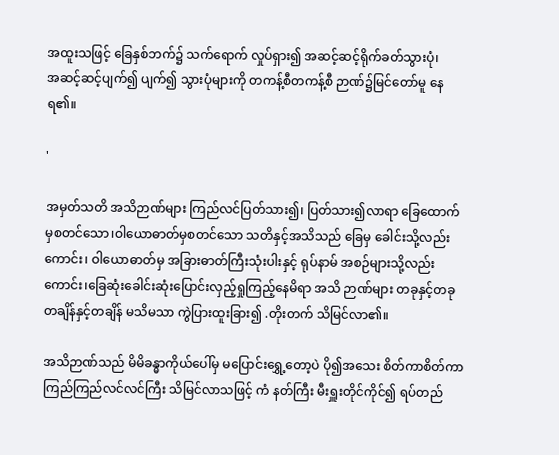အထူးသဖြင့် ခြေနှစ်ဘက်၌ သက်ရောက် လှုပ်ရှား၍ အဆင့်ဆင့်ရိုက်ခတ်သွားပုံ၊
အဆင့်ဆင့်ပျက်၍ ပျက်၍ သွားပုံများကို တကန့်စီတကန့်စီ ဉာဏ်၌မြင်တော်မူ နေရ၏။

'

အမှတ်သတိ အသိဉာဏ်များ ကြည်လင်ပြတ်သား၍၊ ပြတ်သား၍လာရာ ခြေထောက်မှစတင်သော၊ဝါယောဓာတ်မှစတင်သော သတိနှင့်အသိသည် ခြေမှ ခေါင်းသို့လည်းကောင်း၊ ဝါယောဓာတ်မှ အခြားဓာတ်ကြီးသုံးပါးနှင့် ရုပ်နာမ် အစဉ်များသို့လည်းကောင်း၊ခြေဆုံးခေါင်းဆုံးပြောင်းလှည့်ရှုကြည့်နေမိရာ အသိ ဉာဏ်များ တခုနှင့်တခု တချိန်နှင့်တချိန် မသိမသာ ကွဲပြားထူးခြား၍ .တိုးတက် သိမြင်လာ၏။

အသိဉာဏ်သည် မိမိခန္ဓာကိုယ်ပေါ်မှ မပြောင်းရွှေ့တော့ပဲ ပို၍အသေး စိတ်ကာစိတ်ကာ ကြည်ကြည်လင်လင်ကြီး သိမြင်လာသဖြင့် ကံ နတ်ကြီး မီးရှူးတိုင်ကိုင်၍ ရပ်တည်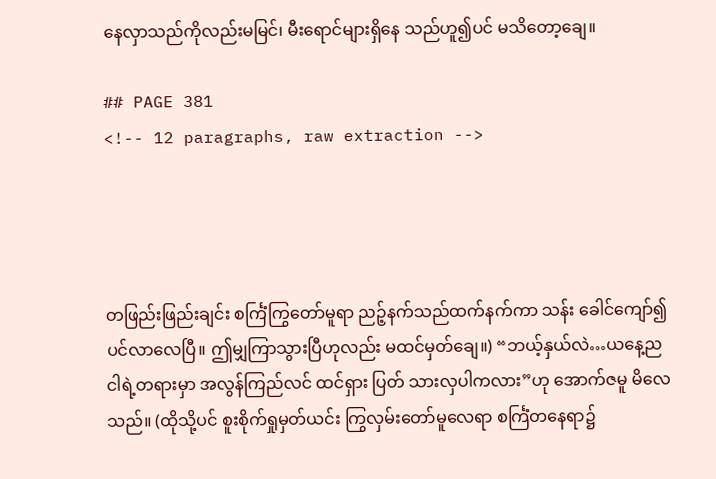နေလှာသည်ကိုလည်းမမြင်၊ မီးရောင်များရှိနေ သည်ဟူ၍ပင် မသိတော့ချေ။

## PAGE 381
<!-- 12 paragraphs, raw extraction -->




တဖြည်းဖြည်းချင်း စင်္ကြံကြွတော်မူရာ ညဉ့်နက်သည်ထက်နက်ကာ သန်း ခေါင်ကျော်၍ပင်လာလေပြီ။ ဤမျှကြာသွားပြီဟုလည်း မထင်မှတ်ချေ။) “ဘယ့်နှယ်လဲ…ယနေ့ညငါရဲ့တရားမှာ အလွန်ကြည်လင် ထင်ရှား ပြတ် သားလှပါကလား”ဟု အောက်ဇမူ မိလေသည်။ (ထိုသို့ပင် စူးစိုက်ရှုမှတ်ယင်း ကြွလှမ်းတော်မူလေရာ စင်္ကြံတနေရာ၌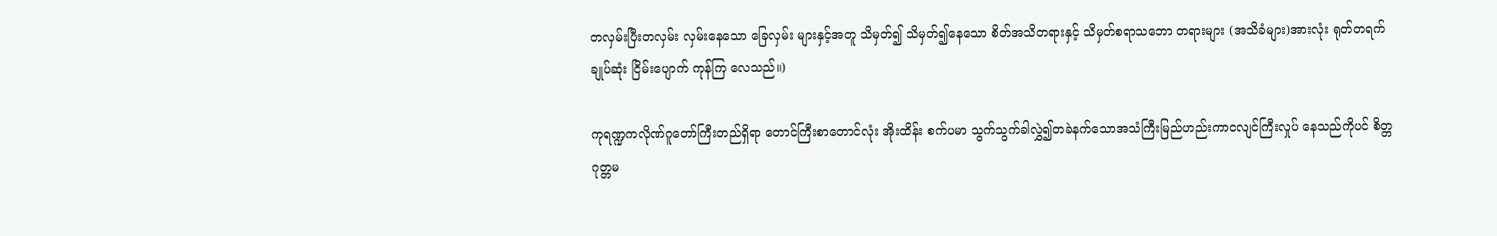တလှမ်းပြီးတလှမ်း လှမ်းနေသော ခြေလှမ်း များနှင့်အတူ သိမှတ်၍ သိမှတ်၍နေသော စိတ်အသိတရားနှင့် သိမှတ်စရာသဘော တရားများ (အသိခံများ)အားလုံး ရုတ်တရက် ချုပ်ဆုံး ငြိမ်းပျောက် ကုန်ကြ လေသည်။)

ကုရဏ္ဍကလိုဏ်ဂူတော်ကြီးတည်ရှိရာ တောင်ကြီးစာတောင်လုံး အိုးထိန်း စက်ပမာ သွက်သွက်ခါလွှဲ၍တခဲနက်သောအသံကြီးမြည်ဟည်းကာငလျင်ကြီးလှုပ် နေသည်ကိုပင် စိတ္တဂုတ္တမ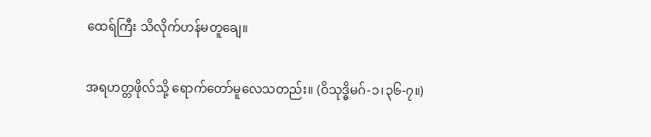ထေရ်ကြီး သိလိုက်ဟန်မတူချေ။

အရဟတ္တဖိုလ်သို့ ရောက်တော်မူလေသတည်း။ (ဝိသုဒ္ဓိမဂ်-၁၊၃၆-၇။)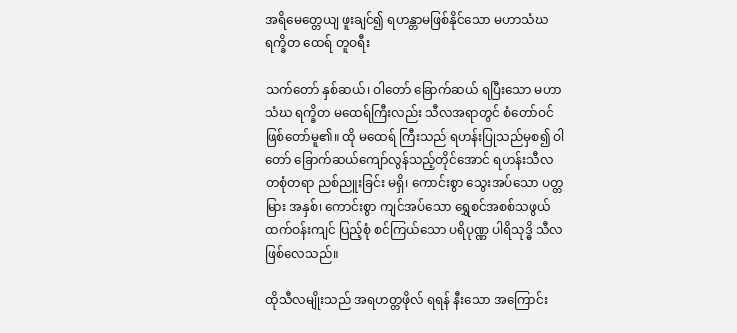အရိမေတ္တေယျ ဖူးချင်၍ ရဟန္တာမဖြစ်နိုင်သော မဟာသံဃ ရက္ခိတ ထေရ် တူဝရီး

သက်တော် နှစ်ဆယ်၊ ဝါတော် ခြောက်ဆယ် ရပြီးသော မဟာ သံဃ ရက္ခိတ မထေရ်ကြီးလည်း သီလအရာတွင် စံတော်ဝင်ဖြစ်တော်မူ၏။ ထို မထေရ် ကြီးသည် ရဟန်းပြုသည်မှစ၍ ဝါတော် ခြောက်ဆယ်ကျော်လွန်သည့်တိုင်အောင် ရဟန်းသီလ တစုံတရာ ညစ်ညူးခြင်း မရှိ၊ ကောင်းစွာ သွေးအပ်သော ပတ္တမြား အနှစ်၊ ကောင်းစွာ ကျင်အပ်သော ရွှေစင်အစစ်သဖွယ် ထက်ဝန်းကျင် ပြည့်စုံ စင်ကြယ်သော ပရိပုဏ္ဏ ပါရိသုဒ္ဓိ သီလ ဖြစ်လေသည်။

ထိုသီလမျိုးသည် အရဟတ္တဖိုလ် ရရန် နီးသော အကြောင်း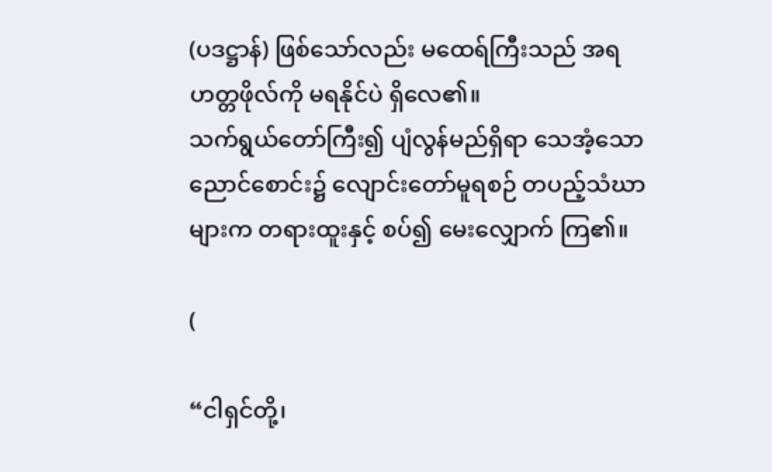(ပဒဋ္ဌာန်) ဖြစ်သော်လည်း မထေရ်ကြီးသည် အရဟတ္တဖိုလ်ကို မရနိုင်ပဲ ရှိလေ၏။
သက်ရွယ်တော်ကြီး၍ ပျံလွန်မည်ရှိရာ သေအံ့သော ညောင်စောင်း၌ လျောင်းတော်မူရစဉ် တပည့်သံဃာများက တရားထူးနှင့် စပ်၍ မေးလျှောက် ကြ၏။

(

“ငါရှင်တို့၊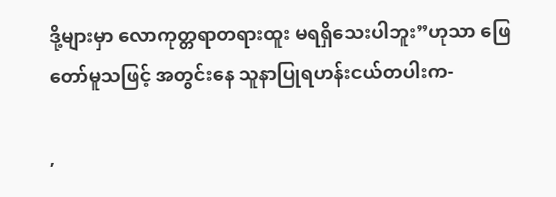ဒို့များမှာ လောကုတ္တရာတရားထူး မရရှိသေးပါဘူး”ဟုသာ ဖြေတော်မူသဖြင့် အတွင်းနေ သူနာပြုရဟန်းငယ်တပါးက-

,